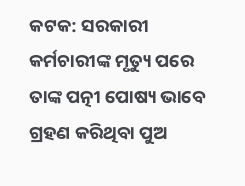କଟକ: ସରକାରୀ କର୍ମଚାରୀଙ୍କ ମୃତ୍ୟୁ ପରେ ତାଙ୍କ ପତ୍ନୀ ପୋଷ୍ୟ ଭାବେ ଗ୍ରହଣ କରିଥିବା ପୁଅ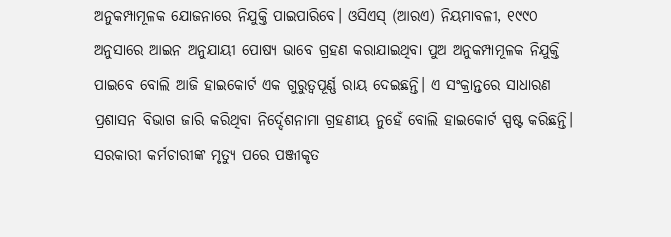ଅନୁକମ୍ପାମୂଳକ ଯୋଜନାରେ ନିଯୁକ୍ତି ପାଇପାରିବେ। ଓସିଏସ୍ (ଆରଏ) ନିୟମାବଳୀ, ୧୯୯୦ ଅନୁସାରେ ଆଇନ ଅନୁଯାୟୀ ପୋଷ୍ୟ ଭାବେ ଗ୍ରହଣ କରାଯାଇଥିବା ପୁଅ ଅନୁକମ୍ପାମୂଳକ ନିଯୁକ୍ତି ପାଇବେ ବୋଲି ଆଜି ହାଇକୋର୍ଟ ଏକ ଗୁରୁତ୍ବପୂର୍ଣ୍ଣ ରାୟ ଦେଇଛନ୍ତି। ଏ ସଂକ୍ରାନ୍ତରେ ସାଧାରଣ ପ୍ରଶାସନ ବିଭାଗ ଜାରି କରିଥିବା ନିର୍ଦ୍ଦେଶନାମା ଗ୍ରହଣୀୟ ନୁହେଁ ବୋଲି ହାଇକୋର୍ଟ ସ୍ପଷ୍ଟ କରିଛନ୍ତି। ସରକାରୀ କର୍ମଚାରୀଙ୍କ ମୃତ୍ୟୁ ପରେ ପଞ୍ଜୀକୃତ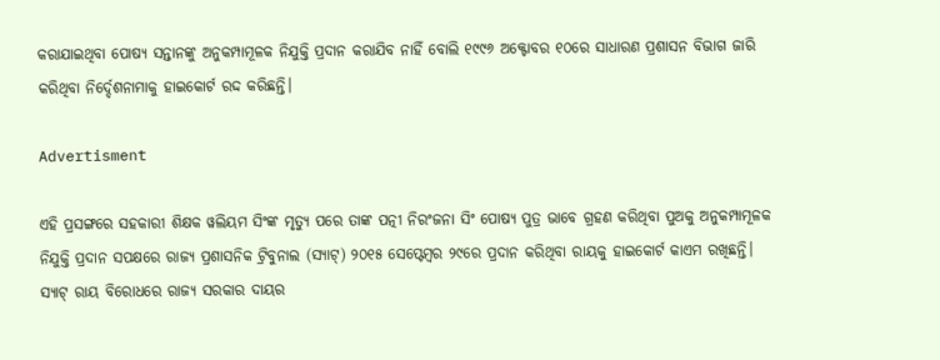କରାଯାଇଥିବା ପୋଷ୍ୟ ସନ୍ତାନଙ୍କୁ ଅନୁକମ୍ପାମୂଳକ ନିଯୁକ୍ତି ପ୍ରଦାନ କରାଯିବ ନାହିଁ ବୋଲି ୧୯୯୬ ଅକ୍ଟୋବର ୧୦ରେ ସାଧାରଣ ପ୍ରଶାସନ ବିଭାଗ ଜାରି କରିଥିବା ନିର୍ଦ୍ଦେଶନାମାକୁ ହାଇକୋର୍ଟ ରଦ୍ଦ କରିଛନ୍ତି।

Advertisment

ଏହି ପ୍ରସଙ୍ଗରେ ସହକାରୀ ଶିକ୍ଷକ ୱଲିୟମ ସିଂଙ୍କ ମୃତ୍ୟୁ ପରେ ତାଙ୍କ ପତ୍ନୀ ନିରଂଜନା ସିଂ ପୋଷ୍ୟ ପୁତ୍ର ଭାବେ ଗ୍ରହଣ କରିଥିବା ପୁଅକୁ ଅନୁକମ୍ପାମୂଳକ ନିଯୁକ୍ତି ପ୍ରଦାନ ସପକ୍ଷରେ ରାଜ୍ୟ ପ୍ରଶାସନିକ ଟ୍ରିବୁନାଲ (ସ୍ୟାଟ୍) ୨୦୧୫ ସେପ୍ଟେମ୍ବର ୨୯ରେ ପ୍ରଦାନ କରିଥିବା ରାୟକୁ ହାଇକୋର୍ଟ କାଏମ ରଖିଛନ୍ତି। ସ୍ୟାଟ୍ ରାୟ ବିରୋଧରେ ରାଜ୍ୟ ସରକାର ଦାୟର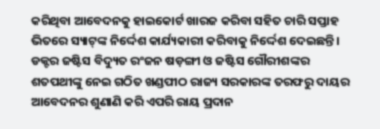କରିଥିବା ଆବେଦନକୁ ହାଇକୋର୍ଟ ଖାରଜ କରିବା ସହିତ ଚାରି ସପ୍ତାହ ଭିତରେ ସ୍ୟାଟ୍‌ଙ୍କ ନିର୍ଦ୍ଦେଶ କାର୍ଯ୍ୟକାରୀ କରିବାକୁ ନିର୍ଦ୍ଦେଶ ଦେଇଛନ୍ତି। ଡକ୍ଟର ଜଷ୍ଟିସ ବିଦ୍ୟୁତ ରଂଜନ ଷଡ଼ଙ୍ଗୀ ଓ ଜଷ୍ଟିସ ଗୌରୀଶଙ୍କର ଶତପଥୀଙ୍କୁ ନେଇ ଗଠିତ ଖଣ୍ଡପୀଠ ରାଜ୍ୟ ସରକାରଙ୍କ ତରଫରୁ ଦାୟର ଆବେଦନର ଶୁଣାଣି କରି ଏପରି ରାୟ ପ୍ରଦାନ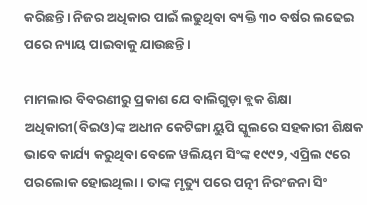କରିଛନ୍ତି। ନିଜର ଅଧିକାର ପାଇଁ ଲଢୁଥିବା ବ୍ୟକ୍ତି ୩୦ ବର୍ଷର ଲଢେଇ ପରେ ନ୍ୟାୟ ପାଇବାକୁ ଯାଉଛନ୍ତି।

ମାମଲାର ବିବରଣୀରୁ ପ୍ରକାଶ ଯେ ବାଲିଗୁଡ଼ା ବ୍ଲକ ଶିକ୍ଷା ଅଧିକାରୀ(ବିଇଓ)ଙ୍କ ଅଧୀନ କେଟିଙ୍ଗା ୟୁପି ସ୍କୁଲରେ ସହକାରୀ ଶିକ୍ଷକ ଭାବେ କାର୍ଯ୍ୟ କରୁଥିବା ବେଳେ ୱଲିୟମ ସିଂଙ୍କ ୧୯୯୨, ଏପ୍ରିଲ ୯ରେ ପରଲୋକ ହୋଇଥିଲା। ତାଙ୍କ ମୃତ୍ୟୁ ପରେ ପତ୍ନୀ ନିରଂଜନା ସିଂ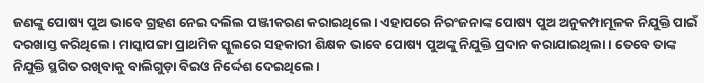ଜଣଙ୍କୁ ପୋଷ୍ୟ ପୁଅ ଭାବେ ଗ୍ରହଣ ନେଇ ଦଲିଲ ପଞ୍ଜୀକରଣ କରାଇଥିଲେ। ଏହାପରେ ନିରଂଜନାଙ୍କ ପୋଷ୍ୟ ପୁଅ ଅନୁକମ୍ପାମୂଳକ ନିଯୁକ୍ତି ପାଇଁ ଦରଖାସ୍ତ କରିଥିଲେ। ମାସ୍କାପଙ୍ଗା ପ୍ରାଥମିକ ସ୍କୁଲରେ ସହକାରୀ ଶିକ୍ଷକ ଭାବେ ପୋଷ୍ୟ ପୁଅଙ୍କୁ ନିଯୁକ୍ତି ପ୍ରଦାନ କରାଯାଇଥିଲା। ତେବେ ତାଙ୍କ ନିଯୁକ୍ତି ସ୍ଥଗିତ ରଖିବାକୁ ବାଲିଗୁଡ଼ା ବିଇଓ ନିର୍ଦ୍ଦେଶ ଦେଇଥିଲେ।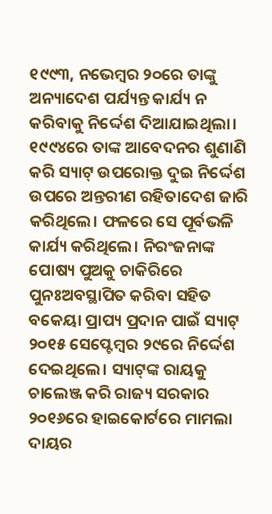୧୯୯୩, ନଭେମ୍ବର ୨୦ରେ ତାଙ୍କୁ ଅନ୍ୟାଦେଶ ପର୍ଯ୍ୟନ୍ତ କାର୍ଯ୍ୟ ନ କରିବାକୁ ନିର୍ଦ୍ଦେଶ ଦିଆଯାଇଥିଲା। ୧୯୯୪ରେ ତ‌ାଙ୍କ ଆବେଦନର ଶୁଣାଣି କରି ସ୍ୟାଟ୍ ଉପରୋକ୍ତ ଦୁଇ ନିର୍ଦ୍ଦେଶ ଉପରେ ଅନ୍ତରୀଣ ରହିତାଦେଶ ଜାରି କରିଥିଲେ। ଫଳରେ ସେ ପୂର୍ବଭଳି କାର୍ଯ୍ୟ କରିଥିଲେ। ନିରଂଜନାଙ୍କ ପୋଷ୍ୟ ପୁଅକୁ ଚାକିରିରେ ପୁନଃଅବସ୍ଥାପିତ କରିବା ସହିତ ବକେୟା ପ୍ରାପ୍ୟ ପ୍ରଦାନ ପାଇଁ ସ୍ୟାଟ୍ ୨୦୧୫ ସେପ୍ଟେମ୍ବର ୨୯ରେ ନିର୍ଦ୍ଦେଶ ଦେଇଥିଲେ। ସ୍ୟାଟ୍‌ଙ୍କ ରାୟକୁ ଚାଲେଞ୍ଜ କରି ରାଜ୍ୟ ସରକାର ୨୦୧୬ରେ ହାଇକୋର୍ଟରେ ମାମଲା ଦାୟର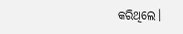କରିଥିଲେ।